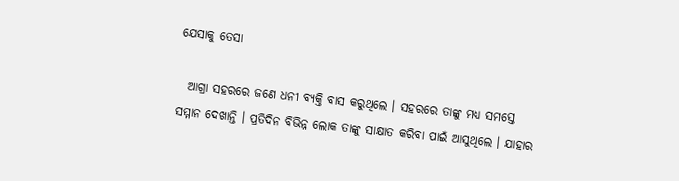ଯେସାକୁ ତେସା

  ଆଗ୍ରା ସହରରେ ଜଣେ ଧନୀ ବ୍ୟକ୍ତି ବାସ କରୁଥିଲେ । ସହରରେ ତାଙ୍କୁ ମଧ୍ୟ ସମସ୍ତେ ସମ୍ମାନ ଦେଖାନ୍ତି । ପ୍ରତିଦିନ ବିଭିନ୍ନ ଲୋକ ତାଙ୍କୁ ସାକ୍ଷାତ କରିବା ପାଇଁ ଆସୁଥିଲେ । ଯାହାର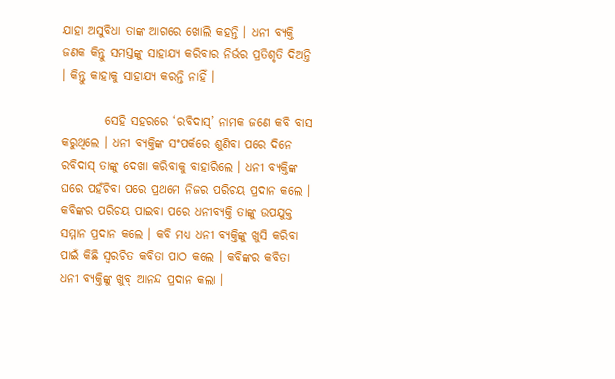ଯାହା ଅସୁବିଧା ତାଙ୍କ ଆଗରେ ଖୋଲି କହନ୍ତି । ଧନୀ ବ୍ୟକ୍ତି ଜଣକ କିନ୍ତୁ ସମସ୍ତଙ୍କୁ ସାହାଯ୍ୟ କରିବାର ନିର୍ଭର ପ୍ରତିଶୃତି ଦିଅନ୍ତି । କିନ୍ତୁ କାହାକୁ ସାହାଯ୍ୟ କରନ୍ତି ନାହିଁ ।

         ସେହି ସହରରେ ‘ରବିଦାସ୍’ ନାମକ ଜଣେ କବି ବାସ କରୁଥିଲେ । ଧନୀ ବ୍ୟକ୍ତିଙ୍କ ସଂପର୍କରେ ଶୁଣିବା ପରେ ଦିନେ ରବିଦାସ୍ ତାଙ୍କୁ ଦେଖା କରିବାକୁ ବାହାରିଲେ । ଧନୀ ବ୍ୟକ୍ତିଙ୍କ ଘରେ ପହଁଚିବା ପରେ ପ୍ରଥମେ ନିଜର ପରିଚୟ ପ୍ରଦାନ କଲେ । କବିଙ୍କର ପରିଚୟ ପାଇବା ପରେ ଧନୀବ୍ୟକ୍ତି ତାଙ୍କୁ ଉପଯୁକ୍ତ ସମ୍ମାନ ପ୍ରଦାନ କଲେ । କବି ମଧ୍ୟ ଧନୀ ବ୍ୟକ୍ତିଙ୍କୁ ଖୁସି କରିବା ପାଇଁ କିଛି ସ୍ୱରଚିତ କବିତା ପାଠ କଲେ । କବିଙ୍କର କବିତା ଧନୀ ବ୍ୟକ୍ତିଙ୍କୁ ଖୁବ୍ ଆନନ୍ଦ ପ୍ରଦାନ କଲା ।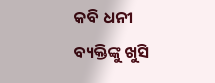କବି ଧନୀ ବ୍ୟକ୍ତିଙ୍କୁ ଖୁସି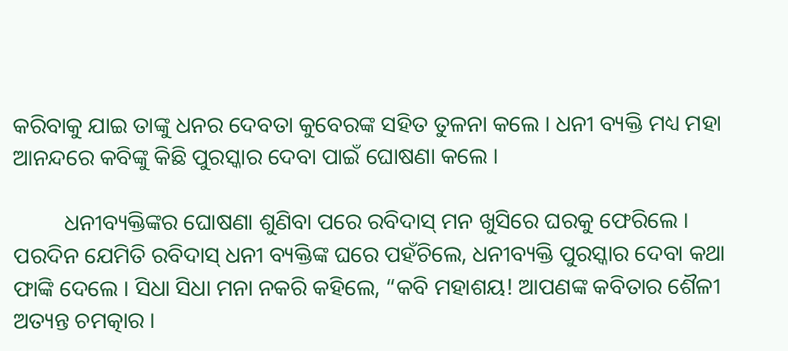କରିବାକୁ ଯାଇ ତାଙ୍କୁ ଧନର ଦେବତା କୁବେରଙ୍କ ସହିତ ତୁଳନା କଲେ । ଧନୀ ବ୍ୟକ୍ତି ମଧ୍ୟ ମହା ଆନନ୍ଦରେ କବିଙ୍କୁ କିଛି ପୁରସ୍କାର ଦେବା ପାଇଁ ଘୋଷଣା କଲେ ।

         ଧନୀବ୍ୟକ୍ତିଙ୍କର ଘୋଷଣା ଶୁଣିବା ପରେ ରବିଦାସ୍ ମନ ଖୁସିରେ ଘରକୁ ଫେରିଲେ । ପରଦିନ ଯେମିତି ରବିଦାସ୍ ଧନୀ ବ୍ୟକ୍ତିଙ୍କ ଘରେ ପହଁଚିଲେ, ଧନୀବ୍ୟକ୍ତି ପୁରସ୍କାର ଦେବା କଥା ଫାଙ୍କି ଦେଲେ । ସିଧା ସିଧା ମନା ନକରି କହିଲେ, “କବି ମହାଶୟ! ଆପଣଙ୍କ କବିତାର ଶୈଳୀ ଅତ୍ୟନ୍ତ ଚମତ୍କାର ।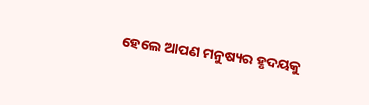ହେଲେ ଆପଣ ମନୁଷ୍ୟର ହୃଦୟକୁ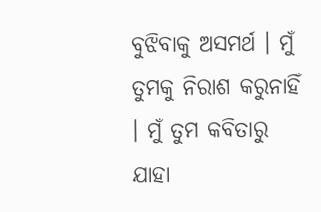ବୁଝିବାକୁ ଅସମର୍ଥ । ମୁଁ ତୁମକୁ ନିରାଶ କରୁନାହିଁ । ମୁଁ ତୁମ କବିତାରୁ ଯାହା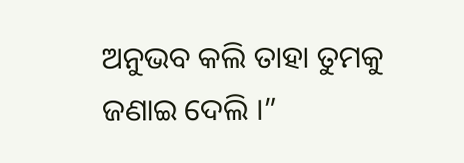ଅନୁଭବ କଲି ତାହା ତୁମକୁ ଜଣାଇ ଦେଲି ।”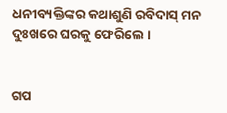ଧନୀବ୍ୟକ୍ତିଙ୍କର କଥାଶୁଣି ରବିଦାସ୍ ମନ ଦୁଃଖରେ ଘରକୁ ଫେରିଲେ ।


ଗପ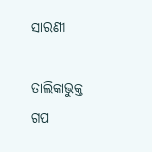ସାରଣୀ

ତାଲିକାଭୁକ୍ତ ଗପ